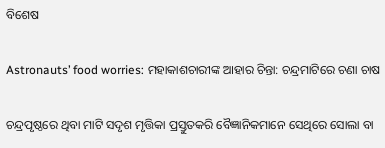ବିଶେଷ

Astronauts’ food worries: ମହାକାଶଚାରୀଙ୍କ ଆହାର ଚିନ୍ତା: ଚନ୍ଦ୍ରମାଟିରେ ଚଣା ଚାଷ

ଚନ୍ଦ୍ରପୃଷ୍ଠରେ ଥିବା ମାଟି ସଦୃଶ ମୃତ୍ତିକା ପ୍ରସ୍ତୁତକରି ବୈଜ୍ଞାନିକମାନେ ସେଥିରେ ସୋଲା ବା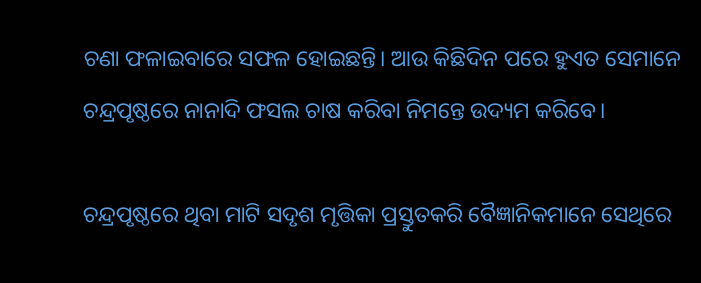ଚଣା ଫଳାଇବାରେ ସଫଳ ହୋଇଛନ୍ତି। ଆଉ କିଛିଦିନ ପରେ ହୁଏତ ସେମାନେ ଚନ୍ଦ୍ରପୃଷ୍ଠରେ ନାନାଦି ଫସଲ ଚାଷ କରିବା ନିମନ୍ତେ ଉଦ୍ୟମ କରିବେ।

ଚନ୍ଦ୍ରପୃଷ୍ଠରେ ଥିବା ମାଟି ସଦୃଶ ମୃତ୍ତିକା ପ୍ରସ୍ତୁତକରି ବୈଜ୍ଞାନିକମାନେ ସେଥିରେ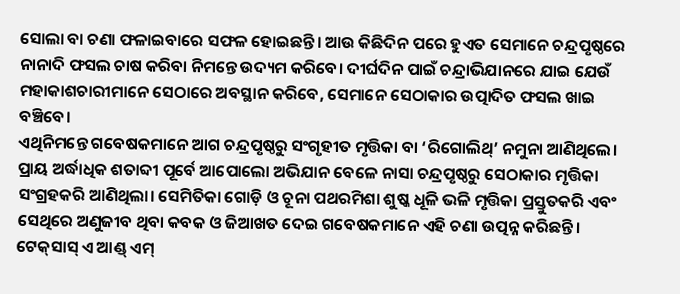ସୋଲା ବା ଚଣା ଫଳାଇବାରେ ସଫଳ ହୋଇଛନ୍ତି। ଆଉ କିଛିଦିନ ପରେ ହୁଏତ ସେମାନେ ଚନ୍ଦ୍ରପୃଷ୍ଠରେ ନାନାଦି ଫସଲ ଚାଷ କରିବା ନିମନ୍ତେ ଉଦ୍ୟମ କରିବେ। ଦୀର୍ଘଦିନ ପାଇଁ ଚନ୍ଦ୍ରାଭିଯାନରେ ଯାଇ ଯେଉଁ ମହାକାଶଚାରୀମାନେ ସେଠାରେ ଅବସ୍ଥାନ କରିବେ, ସେମାନେ ସେଠାକାର ଉତ୍ପାଦିତ ଫସଲ ଖାଇ ବଞ୍ଚିବେ।
ଏଥିନିମନ୍ତେ ଗବେଷକମାନେ ଆଗ ଚନ୍ଦ୍ରପୃଷ୍ଠରୁ ସଂଗୃହୀତ ମୃତ୍ତିକା ବା ‘ରିଗୋଲିଥ୍‌’ ନମୁନା ଆଣି‌ଥିଲେ। ପ୍ରାୟ ଅର୍ଦ୍ଧାଧିକ ଶତାବ୍ଦୀ ପୂର୍ବେ ଆପୋଲୋ ଅଭିଯାନ ବେଳେ ନାସା ଚନ୍ଦ୍ରପୃଷ୍ଠରୁ ସେଠାକାର ମୃତ୍ତିକା ସଂଗ୍ରହକରି ଆଣିଥିଲା। ସେମିତିକା ଗୋଡ଼ି ଓ ଚୂନା ପଥରମିଶା ଶୁଷ୍କ ଧୂଳି ଭଳି ମୃତ୍ତିକା ପ୍ରସ୍ତୁତକରି ଏବଂ ସେଥିରେ ଅଣୁଜୀବ ଥିବା କବକ ଓ ଜିଆଖତ ଦେଇ ଗବେଷକମାନେ ଏହି ଚଣା ଉତ୍ପନ୍ନ କରିଛନ୍ତି।
ଟେକ୍‌ସାସ୍‌ ଏ ଆଣ୍ଡ୍‌ ଏମ୍‌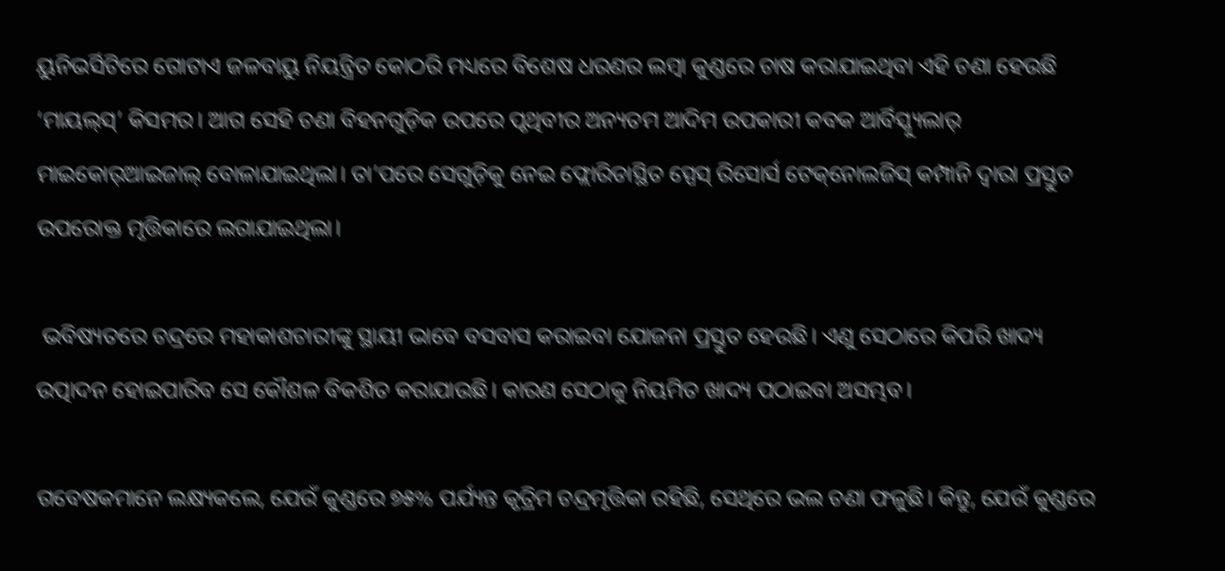ୟୁନିଭର୍ସିଟିରେ ଗୋଟାଏ ଜଳବାୟୁ ନିୟନ୍ତ୍ରିତ କୋଠରି ମଧ୍ୟରେ ବିଶେଷ ଧରଣର ଲମ୍ବା କୁଣ୍ଡରେ ଚାଷ କରାଯାଇଥିବା ଏହି ଚଣା ହେଉଛି ‘ମାୟଲ୍‌ସ୍‌’ କିସମର। ଆଗ ସେହି ଚଣା ବିହନଗୁଡ଼ିକ ଉପରେ ପୃଥିବୀର ଅନ୍ୟତମ ଆଦିମ ଉପକାରୀ କବକ ଆର୍ବିସ୍କ୍ୟୁଲାର୍‌ ମାଇକୋର୍‌ଆଇଜାଲ୍‌ ବୋଳାଯାଇଥିଲା। ତା’ପରେ ସେଗୁଡ଼ିକୁ ନେଇ ଫ୍ଲୋରିଡାସ୍ଥିତ ସ୍ପେସ୍‌ ରିସୋର୍ସ ଟେକ୍‌ନୋଲଜିସ୍‌ କମ୍ପାନି ଦ୍ବାରା ପ୍ରସ୍ତୁତ ଉପରୋକ୍ତ ମୃତ୍ତିକାରେ ଲଗାଯାଇଥିଲା।

 ଭବିଷ୍ୟତରେ ଚନ୍ଦ୍ରରେ ମହାକାଶଚାରୀଙ୍କୁ ସ୍ଥାୟୀ ଭାବେ ବସବାସ କରାଇବା ଯୋଜନା ପ୍ରସ୍ତୁତ ହେଉଛି। ଏଣୁ ସେଠାରେ କିପରି ଖାଦ୍ୟ ଉତ୍ପାଦନ ହୋଇପାରିବ ସେ କୌଶଳ ବିକଶିତ କରାଯାଉଛି। କାରଣ ସେଠାକୁ ନିୟମିତ ଖାଦ୍ୟ ପଠାଇବା ଅସମ୍ଭବ।

ଗବେଷକମାନେ ଲକ୍ଷ୍ୟକଲେ, ଯେଉଁ କୁଣ୍ଡରେ ୭୫% ପର୍ଯ୍ୟନ୍ତ କୃତ୍ରିମ ଚନ୍ଦ୍ରମୃତ୍ତିକା ରହିଛି, ସେଥିରେ ଭଲ ଚଣା ଫଳୁଛି। କିନ୍ତୁ, ଯେଉଁ କୁଣ୍ଡରେ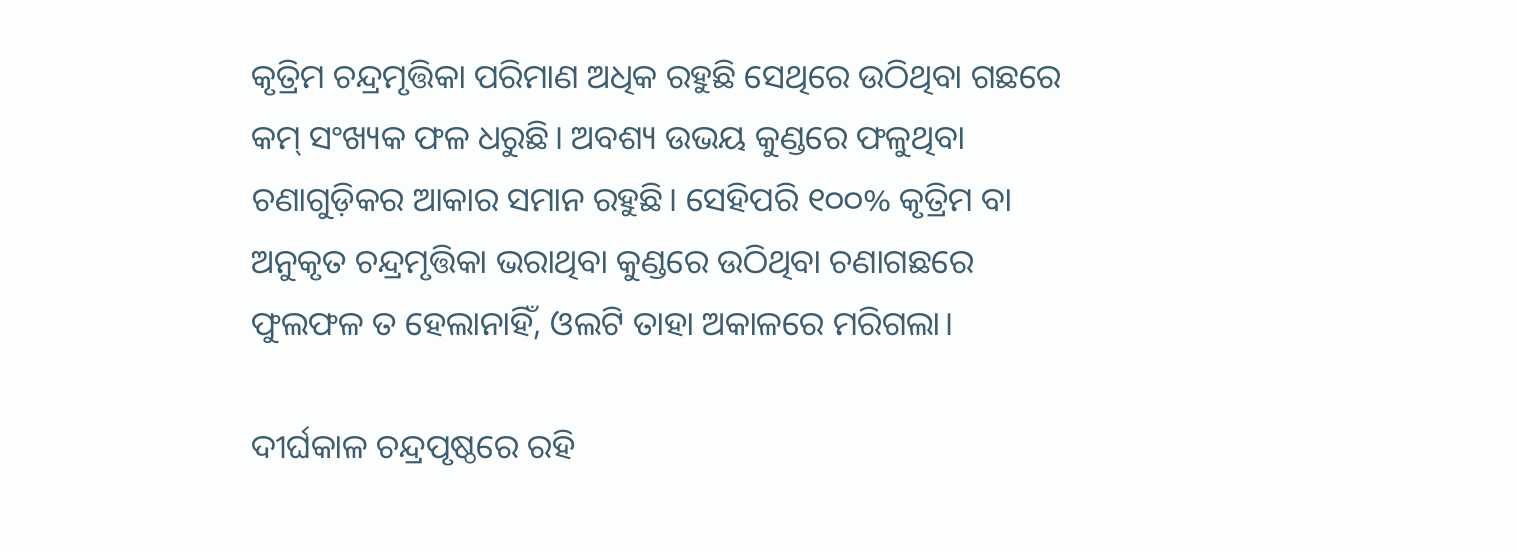କୃତ୍ରିମ ଚନ୍ଦ୍ରମୃତ୍ତିକା ପରିମାଣ ଅଧିକ ରହୁଛି ସେଥିରେ ଉଠିଥିବା ଗଛରେ କମ୍‌ ସଂଖ୍ୟକ ଫଳ ଧରୁଛି। ଅବଶ୍ୟ ଉଭୟ କୁଣ୍ଡରେ ଫଳୁଥିବା ଚଣାଗୁଡ଼ିକର ଆକାର ସମାନ ରହୁଛି। ସେହିପରି ୧୦୦% କୃତ୍ରିମ ବା ଅନୁକୃତ ଚନ୍ଦ୍ରମୃତ୍ତିକା ଭରାଥିବା କୁଣ୍ଡରେ ଉଠିଥିବା ଚଣାଗଛରେ ଫୁଲଫଳ ତ ହେଲାନାହିଁ, ଓଲଟି ତାହା ଅକାଳରେ ମରିଗଲା।

ଦୀର୍ଘକାଳ ଚନ୍ଦ୍ରପୃଷ୍ଠରେ ରହି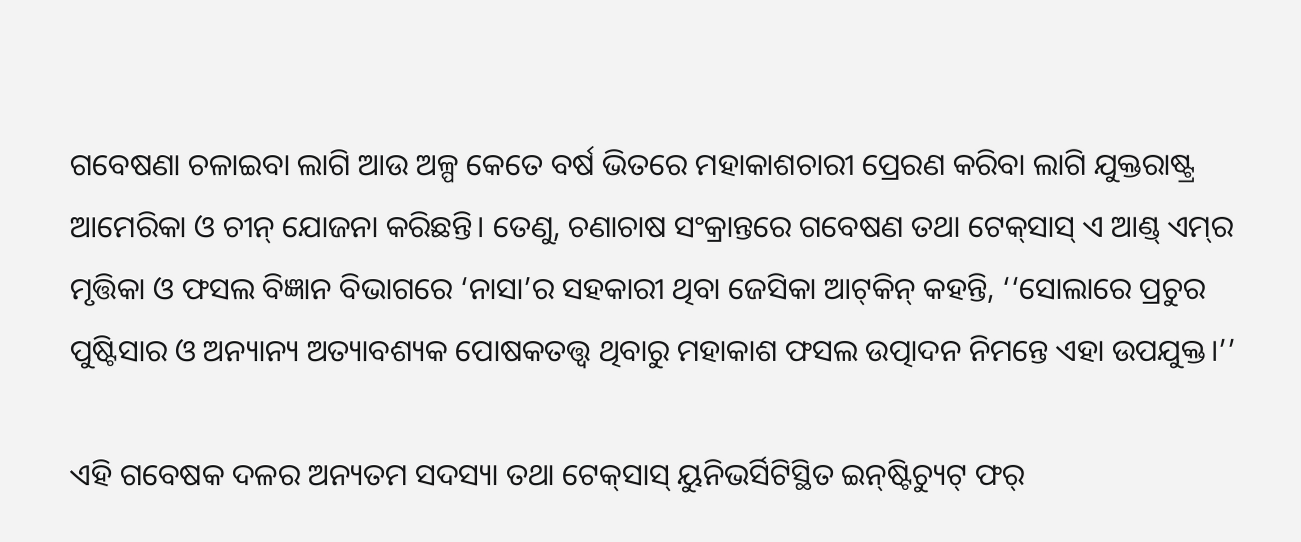ଗବେଷଣା ଚଳାଇବା ଲାଗି ଆଉ ଅଳ୍ପ କେତେ ବର୍ଷ ଭିତରେ ମହାକାଶଚାରୀ ପ୍ରେରଣ କରିବା ଲାଗି ଯୁକ୍ତରାଷ୍ଟ୍ର ଆମେରିକା ଓ ଚୀନ୍‌ ଯୋଜନା କରିଛନ୍ତି। ତେଣୁ, ଚଣାଚାଷ ସଂକ୍ରାନ୍ତରେ ଗବେଷଣ ତଥା ଟେକ୍‌ସାସ୍ ଏ ଆଣ୍ଡ୍‌ ଏମ୍‌ର ମୃତ୍ତିକା ଓ ଫସଲ ବିଜ୍ଞାନ ବିଭାଗରେ ‘ନାସା’ର ସହକାରୀ ଥିବା ଜେସିକା ଆଟ୍‌କିନ୍‌ କହନ୍ତି, ‘‘ସୋଲାରେ ପ୍ରଚୁର ପୁଷ୍ଟିସାର ଓ ଅନ୍ୟାନ୍ୟ ଅତ୍ୟାବଶ୍ୟକ ପୋଷକତତ୍ତ୍ବ ଥିବାରୁ ମହାକାଶ ଫସଲ ଉତ୍ପାଦନ ନିମନ୍ତେ ଏହା ଉପଯୁକ୍ତ।’’

ଏହି ଗବେଷକ ଦଳର ଅନ୍ୟତମ ସଦସ୍ୟା ତଥା ଟେକ୍‌ସାସ୍‌ ୟୁନିଭର୍ସିଟିସ୍ଥିତ ଇନ୍‌ଷ୍ଟିଚ୍ୟୁଟ୍‌ ଫର୍‌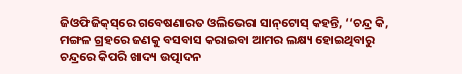ଜିଓଫିଜିକ୍‌ସ୍‌ରେ ଗବେଷଣାରତ ଓଲିଭେରା ସାନ୍‌ଟୋସ୍‌ କହନ୍ତି, ‘‘ଚନ୍ଦ୍ର କି, ମଙ୍ଗଳ ଗ୍ରହରେ ଜଣକୁ ବସବାସ କରାଇବା ଆମର ଲକ୍ଷ୍ୟ ହୋଇଥିବାରୁ ଚନ୍ଦ୍ରରେ କିପରି ଖାଦ୍ୟ ଉତ୍ପାଦନ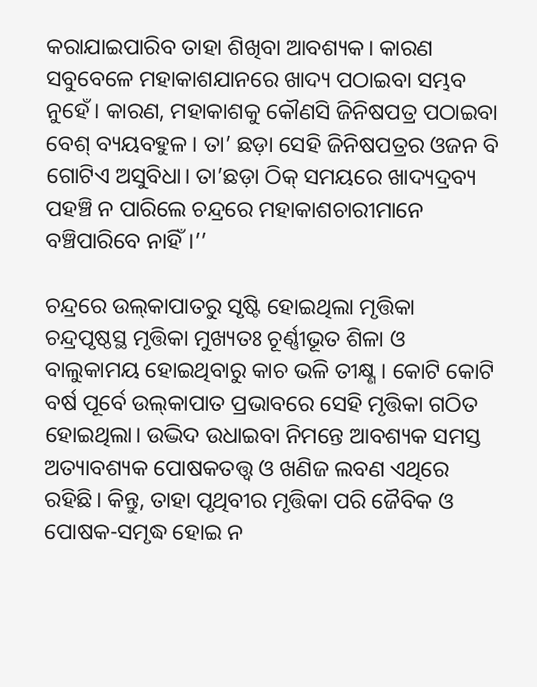କରାଯାଇପାରିବ ତାହା ଶିଖିବା ଆବଶ୍ୟକ। କ‌ାରଣ ସବୁବେଳେ ମହାକାଶଯାନରେ ଖାଦ୍ୟ ପଠାଇବା ସମ୍ଭବ ନୁହେଁ। କାରଣ, ମହାକାଶକୁ କୌଣସି ଜିନିଷପତ୍ର ପଠାଇବା ବେଶ୍‌ ବ୍ୟୟବହୁଳ। ତା’ ଛଡ଼ା ସେହି ଜିନିଷପତ୍ରର ଓଜନ ବି ଗୋଟିଏ ଅସୁବିଧା। ତା’ଛଡ଼ା ଠିକ୍‌ ସମୟରେ ଖାଦ୍ୟଦ୍ରବ୍ୟ ପହଞ୍ଚି ନ ପାରିଲେ ଚନ୍ଦ୍ରରେ ମହାକାଶଚାରୀମାନେ ବଞ୍ଚିପାରିବେ ନାହିଁ।’’

ଚନ୍ଦ୍ରରେ ଉଲ୍‌କାପାତରୁ ସୃଷ୍ଟି ହୋଇଥିଲା ମୃତ୍ତିକା
ଚନ୍ଦ୍ରପୃଷ୍ଠସ୍ଥ ମୃତ୍ତିକା ମୁଖ୍ୟତଃ ଚୂର୍ଣ୍ଣୀଭୂତ ଶିଳା ଓ ବାଲୁକାମୟ ହୋଇଥିବାରୁ କାଚ ଭଳି ତୀକ୍ଷ୍ଣ। କୋଟି କୋଟି ବର୍ଷ ପୂର୍ବେ ଉଲ୍‌କାପାତ ପ୍ରଭାବରେ ସେହି ମୃତ୍ତିକା ଗଠିତ ହୋଇଥିଲା। ଉଦ୍ଭିଦ ଉଧାଇବା ନିମନ୍ତେ ଆବଶ୍ୟକ ସମସ୍ତ ଅତ୍ୟାବଶ୍ୟକ ପୋଷକତତ୍ତ୍ବ ଓ ଖଣିଜ ଲବଣ ଏଥିରେ ରହିଛି। କିନ୍ତୁ, ତାହା ପୃଥିବୀର ମୃତ୍ତିକା ପରି ଜୈବିକ ଓ ପୋଷକ-ସମୃଦ୍ଧ ହୋଇ ନ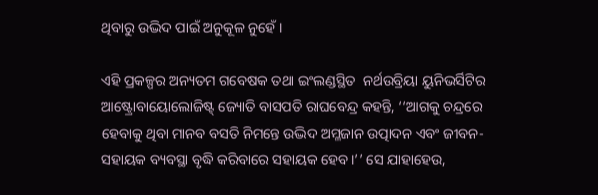ଥିବାରୁ ଉଦ୍ଭିଦ ପାଇଁ ଅନୁକୂଳ ନୁହେଁ।

ଏହି ପ୍ରକଳ୍ପର ଅନ୍ୟତମ ଗବେଷକ ତଥା ଇଂଲଣ୍ଡସ୍ଥିତ  ନର୍ଥଉବ୍ରିୟା ୟୁନିଭର୍ସିଟିର ଆଷ୍ଟ୍ରୋବାୟୋଲୋଜିଷ୍ଟ୍‌ ଜ୍ୟୋତି ବାସପତି ରାଘବେନ୍ଦ୍ର କହନ୍ତି, ‘‘ଆଗକୁ ଚନ୍ଦ୍ରରେ ହେବାକୁ ଥିବା ମାନବ ବସତି ନିମନ୍ତେ ଉଦ୍ଭିଦ ଅମ୍ଳଜାନ ଉତ୍ପାଦନ ଏବଂ ଜୀବନ-ସହାୟକ ବ୍ୟବସ୍ଥା ବୃଦ୍ଧି କରିବାରେ ସହାୟକ ହେବ।’’ ସେ ଯାହାହେଉ,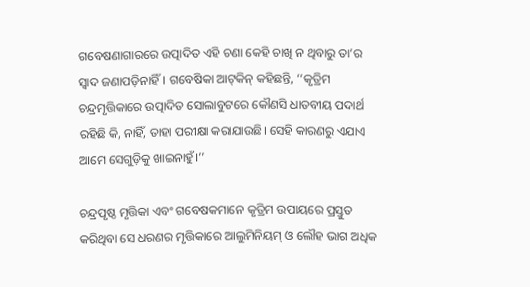ଗବେଷଣାଗାରରେ ଉତ୍ପାଦିତ ଏହି ଚଣା କେହି ଚାଖି ନ ଥିବାରୁ ତା’ର ସ୍ବାଦ ଜଣାପଡ଼ିନାହିଁ। ଗବେଷିକା ଆଟ୍‌କିନ୍‌ କହିଛନ୍ତି, ‘‘କୃତ୍ରିମ ଚନ୍ଦ୍ରମୃତ୍ତିକାରେ ଉତ୍ପାଦିତ ସୋଲାବୁଟରେ କୌଣସି ଧାତବୀୟ ପଦାର୍ଥ ରହିଛି କି, ନାହିଁ, ତାହା ପରୀକ୍ଷା କରାଯାଉଛି। ସେହି କାରଣରୁ ଏଯାଏ ଆମେ ସେଗୁଡ଼ିକୁ ଖାଇନାହୁଁ।’’

ଚନ୍ଦ୍ରପୃଷ୍ଠ ମୃତ୍ତିକା ଏବଂ ଗବେଷକମାନେ କୃତ୍ରିମ ଉପାୟରେ ପ୍ରସ୍ତୁତ କରିଥିବା ସେ ଧରଣର ମୃତ୍ତିକାରେ ଆଲୁମିନିୟମ୍‌ ଓ ଲୌହ ଭାଗ ଅଧିକ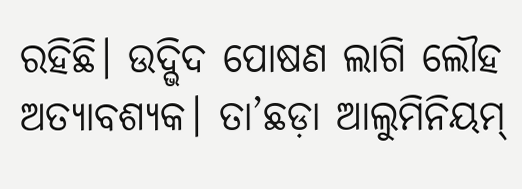ରହିଛି। ଉଦ୍ଭିଦ ପୋଷଣ ଲାଗି ଲୌହ ଅତ୍ୟାବଶ୍ୟକ। ତା’ଛଡ଼ା ଆଲୁମିନିୟମ୍‌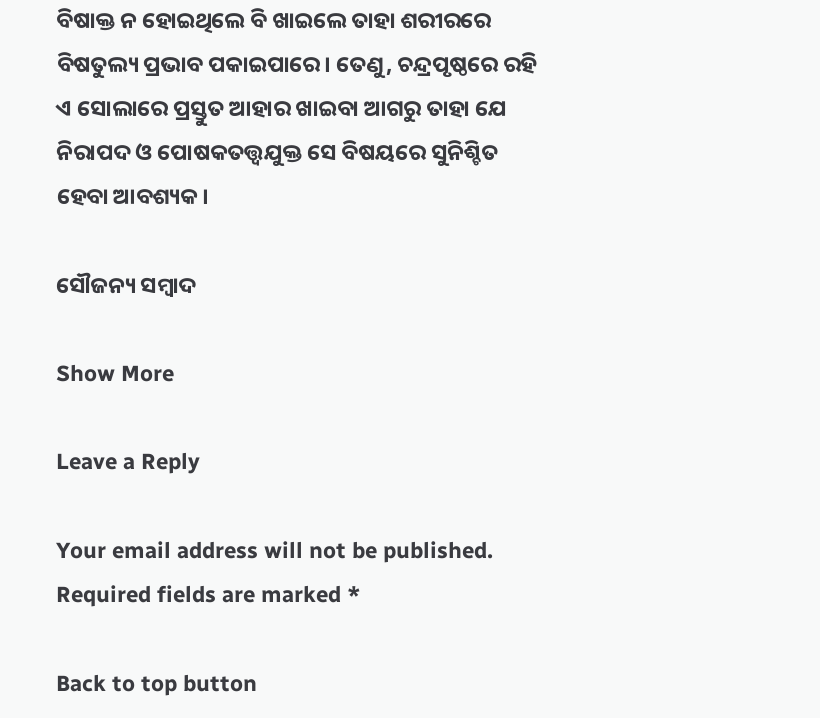ବିଷାକ୍ତ ନ ହୋଇଥିଲେ ବି ଖାଇଲେ ତାହା ଶରୀରରେ ବିଷତୁଲ୍ୟ ପ୍ରଭାବ ପକାଇପାରେ। ତେଣୁ, ଚନ୍ଦ୍ରପୃଷ୍ଠରେ ରହି ଏ ସୋଲାରେ ପ୍ରସ୍ତୁତ ଆହାର ଖାଇବା ଆଗରୁ ତାହା ଯେ ନିରାପଦ ଓ ପୋଷକତତ୍ତ୍ବଯୁକ୍ତ ସେ ବିଷୟରେ ସୁନିଶ୍ଚିତ ହେବା ଆବଶ୍ୟକ।

ସୌଜନ୍ୟ ସମ୍ବାଦ

Show More

Leave a Reply

Your email address will not be published. Required fields are marked *

Back to top button